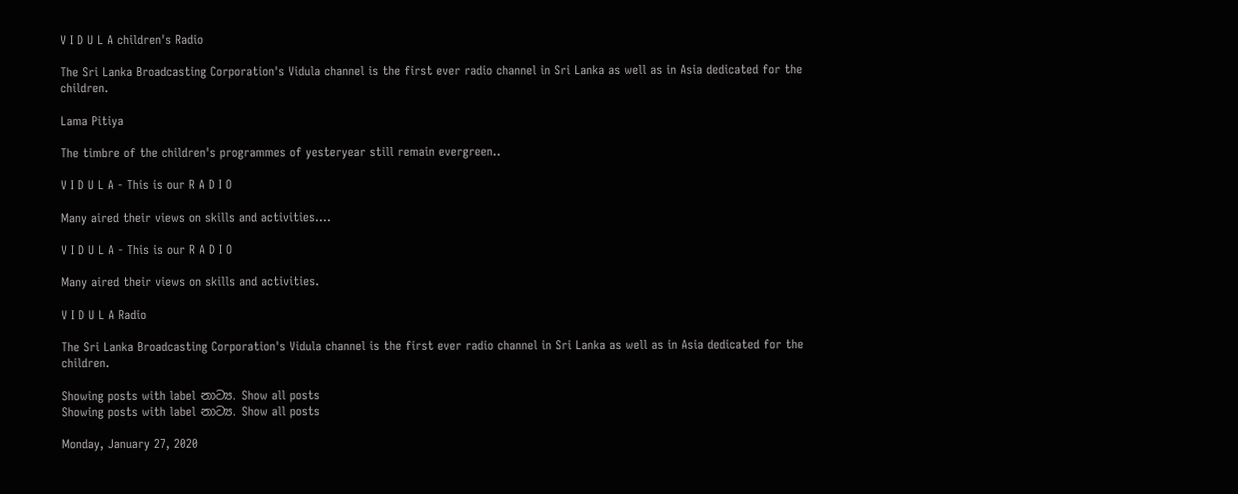V I D U L A children's Radio

The Sri Lanka Broadcasting Corporation's Vidula channel is the first ever radio channel in Sri Lanka as well as in Asia dedicated for the children.

Lama Pitiya

The timbre of the children's programmes of yesteryear still remain evergreen..

V I D U L A - This is our R A D I O

Many aired their views on skills and activities....

V I D U L A - This is our R A D I O

Many aired their views on skills and activities.

V I D U L A Radio

The Sri Lanka Broadcasting Corporation's Vidula channel is the first ever radio channel in Sri Lanka as well as in Asia dedicated for the children.

Showing posts with label නාට්‍ය. Show all posts
Showing posts with label නාට්‍ය. Show all posts

Monday, January 27, 2020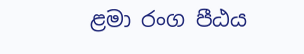ළමා රංග පීඨය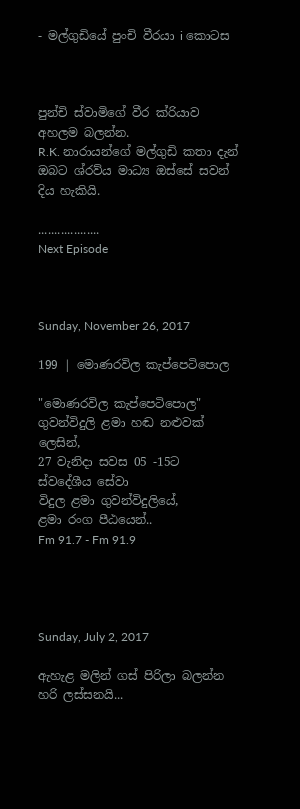- මල්ගුඩියේ පුංචි වීරයා i කොටස



පුන්චි ස්වාමිගේ වීර ක්රියාව අහලම බලන්න.
R.K. නාරායන්ගේ මල්ගුඩි කතා දැන් ඔබට ශ්රව්ය මාධ්‍ය ඔස්සේ සවන් දිය හැකියි.

...................
Next Episode



Sunday, November 26, 2017

199 | මොණරවිල කැප්පෙටිපොල

"මොණරවිල කැප්පෙටිපොල"
ගුවන්විදුලි ළමා හඬ නළුවක් ලෙසින්,
27 වැනිදා සවස 05 -15ට
ස්වදේශීය සේවා
විදුල ළමා ගුවන්විදුලියේ,
ළමා රංග පීඨයෙන්..
Fm 91.7 - Fm 91.9




Sunday, July 2, 2017

ඇහැළ මලින් ගස්‌ පිරිලා බලන්න හරි ලස්‌සනයි...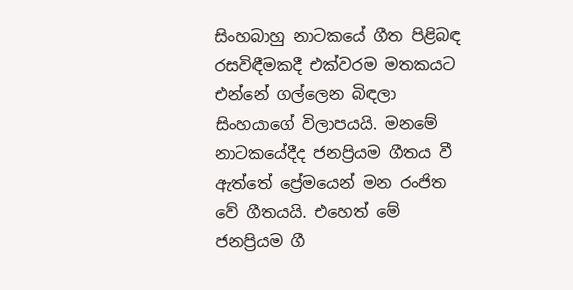සිංහබාහු නාටකයේ ගීත පිළිබඳ රසවිඳීමකදී එක්‌වරම මතකයට එන්නේ ගල්ලෙන බිඳලා සිංහයාගේ විලාපයයි. මනමේ නාටකයේදීද ජනප්‍රියම ගීතය වී ඇත්තේ ප්‍රේමයෙන් මන රංජිත වේ ගීතයයි. එහෙත් මේ ජනප්‍රියම ගී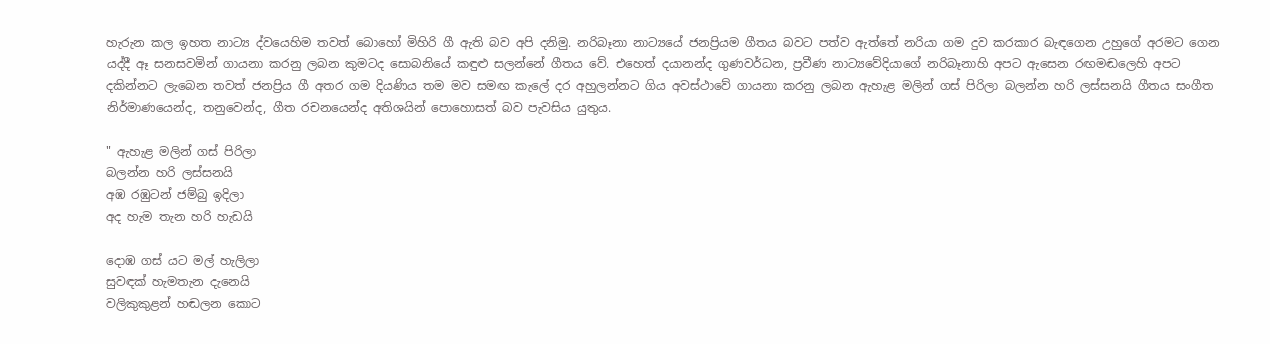හැරුන කල ඉහත නාට්‍ය ද්වයෙහිම තවත් බොහෝ මිහිරි ගී ඇති බව අපි දනිමු. නරිබෑනා නාට්‍යයේ ජනප්‍රියම ගීතය බවට පත්ව ඇත්තේ නරියා ගම දුව කරකාර බැඳගෙන උහුගේ අරමට ගෙන යද්දී ඈ සනසවමින් ගායනා කරනු ලබන කුමටද සොබනියේ කඳුළු සලන්නේ ගීතය වේ. එහෙත් දයානන්ද ගුණවර්ධන, ප්‍රවීණ නාට්‍යවේදියාගේ නරිබෑනාහි අපට ඇසෙන රඟමඬලෙහි අපට දකින්නට ලැබෙන තවත් ජනප්‍රිය ගී අතර ගම දියණිය තම මව සමඟ කැලේ දර අහුලන්නට ගිය අවස්‌ථාවේ ගායනා කරනු ලබන ඇහැළ මලින් ගස්‌ පිරිලා බලන්න හරි ලස්‌සනයි ගීතය සංගීත නිර්මාණයෙන්ද, තනුවෙන්ද, ගීත රචනයෙන්ද අතිශයින් පොහොසත් බව පැවසිය යුතුය.

" ඇහැළ මලින් ගස්‌ පිරිලා
බලන්න හරි ලස්‌සනයි
අඹ රඹුටන් ජම්බු ඉදිලා
අද හැම තැන හරි හැඩයි

දොඹ ගස්‌ යට මල් හැලිලා
සුවඳක්‌ හැමතැන දැනෙයි
වලිකුකුළන් හඬලන කොට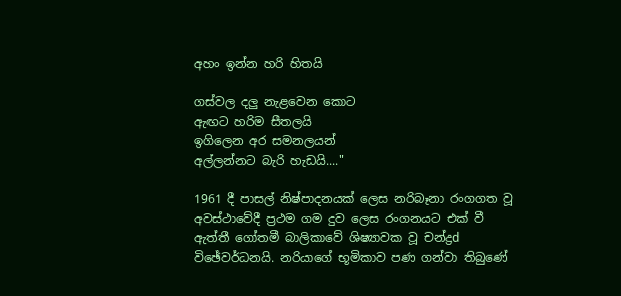අහං ඉන්න හරි හිතයි

ගස්‌වල දලු නැළවෙන කොට
ඇඟට හරිම සීතලයි
ඉගිලෙන අර සමනලයන්
අල්ලන්නට බැරි හැඩයි...."

1961 දී පාසල් නිෂ්පාදනයක්‌ ලෙස නරිබෑනා රංගගත වූ අවස්‌ථාවේදී ප්‍රථම ගම දුව ලෙස රංගනයට එක්‌ වී ඇත්තී ගෝතමී බාලිකාවේ ශිෂ්‍යාවක වූ චන්ද්‍රd විඡේවර්ධනයි. නරියාගේ භූමිකාව පණ ගන්වා තිබුණේ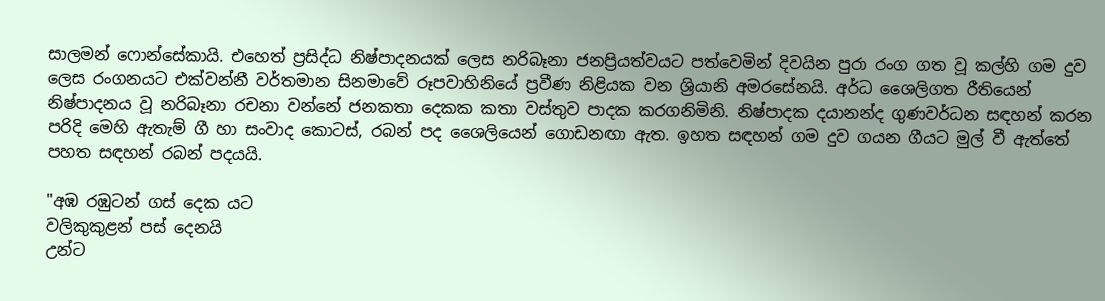සාලමන් ෆොන්සේකායි. එහෙත් ප්‍රසිද්ධ නිෂ්පාදනයක්‌ ලෙස නරිබෑනා ජනප්‍රියත්වයට පත්වෙමින් දිවයින පුරා රංග ගත වූ කල්හි ගම දුව ලෙස රංගනයට එක්‌වන්නී වර්තමාන සිනමාවේ රූපවාහිනියේ ප්‍රවීණ නිළියක වන ශ්‍රියානි අමරසේනයි. අර්ධ ශෛලිගත රීතියෙන් නිෂ්පාදනය වූ නරිබෑනා රචනා වන්නේ ජනකතා දෙකක කතා වස්‌තුව පාදක කරගනිමිනි. නිෂ්පාදක දයානන්ද ගුණවර්ධන සඳහන් කරන පරිදි මෙහි ඇතැම් ගී හා සංවාද කොටස්‌, රබන් පද ශෛලියෙන් ගොඩනඟා ඇත. ඉහත සඳහන් ගම දුව ගයන ගීයට මුල් වී ඇත්තේ පහත සඳහන් රබන් පදයයි.

"අඹ රඹුටන් ගස්‌ දෙක යට
වලිකුකුළන් පස්‌ දෙනයි
උන්ට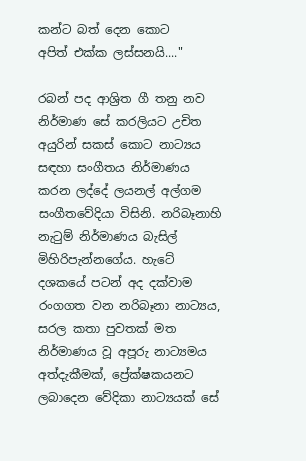කන්ට බත් දෙන කොට
අපිත් එක්‌ක ලස්‌සනයි...."

රබන් පද ආශ්‍රිත ගී තනු නව නිර්මාණ සේ කරලියට උචිත අයුරින් සකස්‌ කොට නාට්‍යය සඳහා සංගීතය නිර්මාණය කරන ලද්දේ ලයනල් අල්ගම සංගීතවේදියා විසිනි. නරිබෑනාහි නැටුම් නිර්මාණය බැසිල් මිහිරිපැන්නගේය. හැටේ දශකයේ පටන් අද දක්‌වාම රංගගත වන නරිබෑනා නාට්‍යය, සරල කතා පුවතක්‌ මත නිර්මාණය වූ අපූරු නාට්‍යමය අත්දැකීමක්‌, ප්‍රේක්‌ෂකයනට ලබාදෙන වේදිකා නාට්‍යයක්‌ සේ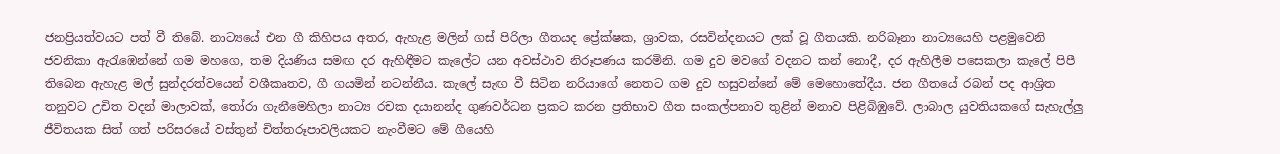ජනප්‍රියත්වයට පත් වී තිබේ. නාට්‍යයේ එන ගී කිහිපය අතර, ඇහැළ මලින් ගස්‌ පිරිලා ගීතයද ප්‍රේක්‌ෂක, ශ්‍රාවක, රසවින්දනයට ලක්‌ වූ ගීතයකි. නරිබෑනා නාට්‍යයෙහි පළමුවෙනි ජවනිකා ඇරැඹෙන්නේ ගම මහගෙ, තම දියණිය සමඟ දර ඇහිඳීමට කැලේට යන අවස්‌ථාව නිරූපණය කරමිනි. ගම දුව මවගේ වදනට කන් නොදී, දර ඇහිලීම පසෙකලා කැලේ පිපී තිබෙන ඇහැළ මල් සුන්දරත්වයෙන් වශීකෘතව, ගී ගයමින් නටන්නීය. කැලේ සැඟ වී සිටින නරියාගේ නෙතට ගම දුව හසුවන්නේ මේ මෙහොතේදීය. ජන ගීතයේ රබන් පද ආශ්‍රිත තනුවට උචිත වදන් මාලාවක්‌, තෝරා ගැනීමෙහිලා නාට්‍ය රචක දයානන්ද ගුණවර්ධන ප්‍රකට කරන ප්‍රතිභාව ගීත සංකල්පනාව තුළින් මනාව පිළිබිඹුවේ. ලාබාල යුවතියකගේ සැහැල්ලු ජීවිතයක සිත් ගත් පරිසරයේ වස්‌තුන් චිත්තරූපාවලියකට නැංවීමට මේ ගීයෙහි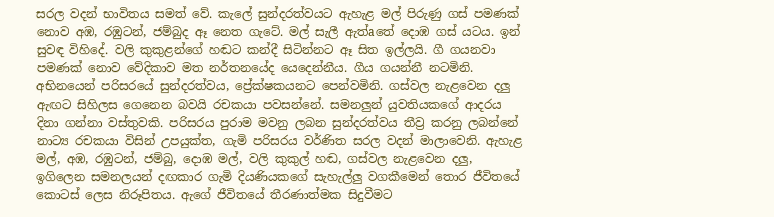සරල වදන් භාවිතය සමත් වේ. කැලේ සුන්දරත්වයට ඇහැළ මල් පිරුණු ගස්‌ පමණක්‌ නොව අඹ, රඹුටන්, ජම්බුද ඈ නෙත ගැටේ. මල් සැලී ඇත්aතේ දොඹ ගස්‌ යටය. ඉන් සුවඳ විහිදේ. වලි කුකුළන්ගේ හඬට කන්දී සිටින්නට ඈ සිත ඉල්ලයි. ගී ගයනවා පමණක්‌ නොව වේදිකාව මත නර්තනයේද යෙදෙන්නීය. ගීය ගයන්නී නටමිනි. අභිනයෙන් පරිසරයේ සුන්දරත්වය, ප්‍රේක්‌ෂකයනට පෙන්වමිනි. ගස්‌වල නැළවෙන දලු ඇඟට සිහිලස ගෙනෙන බවයි රචකයා පවසන්නේ. සමනලුන් යුවතියකගේ ආදරය දිනා ගන්නා වස්‌තුවකි. පරිසරය පුරාම මවනු ලබන සුන්දරත්වය තීව්‍ර කරනු ලබන්නේ නාට්‍ය රචකයා විසින් උපයුක්‌ත, ගැමි පරිසරය වර්ණිත සරල වදන් මාලාවෙනි. ඇහැළ මල්, අඹ, රඹුටන්, ජම්බු, දොඹ මල්, වලි කුකුල් හඬ, ගස්‌වල නැළවෙන දලු, ඉගිලෙන සමනලයන් දඟකාර ගැමි දියණියකගේ සැහැල්ලු වගකීමෙන් තොර ජීවිතයේ කොටස්‌ ලෙස නිරූපිතය. ඇගේ ජීවිතයේ තීරණාත්මක සිදුවීමට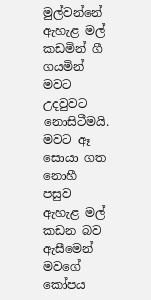මුල්වන්නේ ඇහැළ මල් කඩමින් ගී ගයමින් මවට උදවුවට නොසිටීමයි. මවට ඈ සොයා ගත නොහී පසුව ඇහැළ මල් කඩන බව ඇසීමෙන් මවගේ කෝපය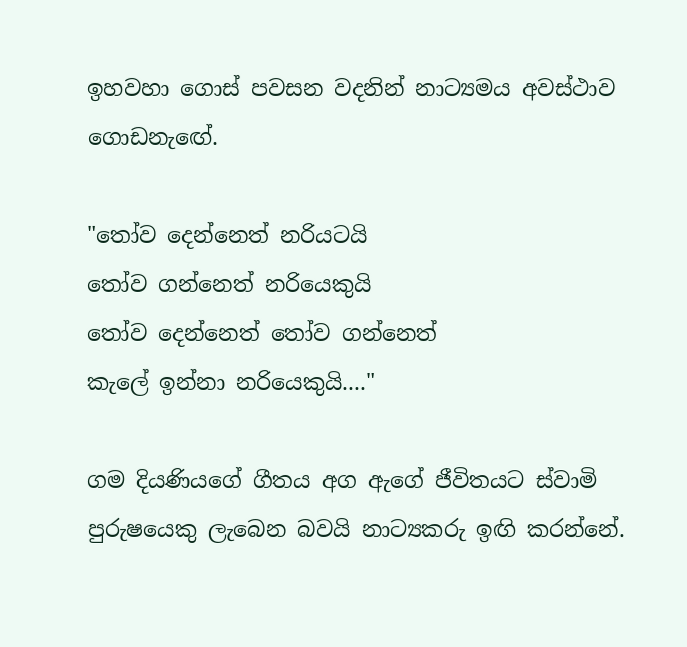ඉහවහා ගොස්‌ පවසන වදනින් නාට්‍යමය අවස්‌ථාව ගොඩනැඟේ.

"තෝව දෙන්නෙත් නරියටයි
තෝව ගන්නෙත් නරියෙකුයි
තෝව දෙන්නෙත් තෝව ගන්නෙත්
කැලේ ඉන්නා නරියෙකුයි...."

ගම දියණියගේ ගීතය අග ඇගේ ජීවිතයට ස්‌වාමි පුරුෂයෙකු ලැබෙන බවයි නාට්‍යකරු ඉඟි කරන්නේ.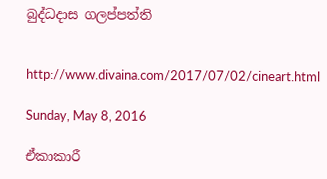බුද්ධදාස ගලප්පත්ති


http://www.divaina.com/2017/07/02/cineart.html

Sunday, May 8, 2016

ඒකාකාරී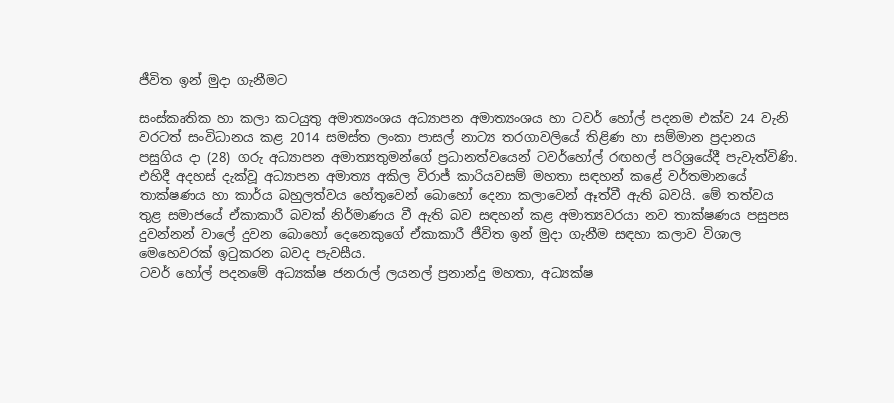ජීවිත ඉන් මුදා ගැනීමට

සංස්කෘතික හා කලා කටයුතු අමාත්‍යංශය අධ්‍යාපන අමාත්‍යංශය හා ටවර් හෝල් පදනම එක්ව 24 වැනි වරටත් සංවිධානය කළ 2014 සමස්ත ලංකා පාසල් නාට්‍ය තරගාවලියේ තිළිණ හා සම්මාන ප්‍රදානය පසුගිය දා (28) ගරු අධ්‍යාපන අමාත්‍යතුමන්ගේ ප්‍රධානත්වයෙන් ටවර්හෝල් රඟහල් පරිශ්‍රයේදී පැවැත්විණි.
එහිදී අදහස් දැක්වූ අධ්‍යාපන අමාත්‍ය අකිල විරාජ් කාරියවසම් මහතා සඳහන් කළේ වර්තමානයේ තාක්ෂණය හා කාර්ය බහුලත්වය හේතුවෙන් බොහෝ දෙනා කලාවෙන් ඈත්වී ඇති බවයි. මේ තත්වය තුළ සමාජයේ ඒකාකාරී බවක් නිර්මාණය වී ඇති බව සඳහන් කළ අමාත්‍යවරයා නව තාක්ෂණය පසුපස දුවන්නන් වාලේ දුවන බොහෝ දෙනෙකුගේ ඒකාකාරී ජීවිත ඉන් මුදා ගැනීම සඳහා කලාව විශාල මෙහෙවරක් ඉටුකරන බවද පැවසීය.
ටවර් හෝල් පදනමේ අධ්‍යක්ෂ ජනරාල් ලයනල් ප්‍රනාන්දු මහතා, අධ්‍යක්ෂ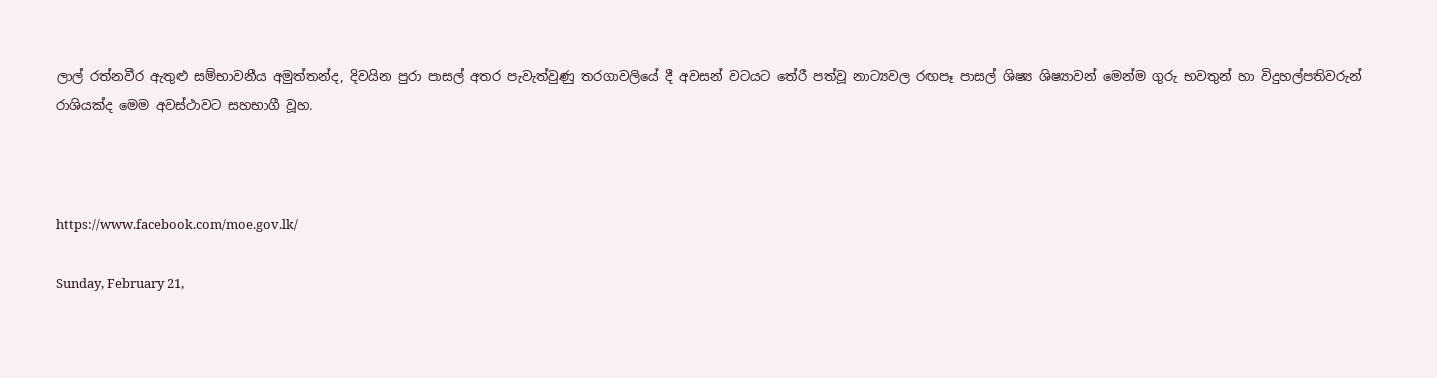ලාල් රත්නවීර ඇතුළු සම්භාවනීය අමුත්තන්ද, දිවයින පුරා පාසල් අතර පැවැත්වුණු තරගාවලියේ දී අවසන් වටයට තේරී පත්වූ නාට්‍යවල රඟපෑ පාසල් ශිෂ්‍ය ශිෂ්‍යාවන් මෙන්ම ගුරු භවතුන් හා විදුහල්පතිවරුන් රාශියක්ද මෙම අවස්ථාවට සහභාගී වූහ.



https://www.facebook.com/moe.gov.lk/

Sunday, February 21,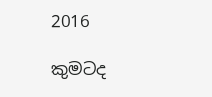2016

කුමටද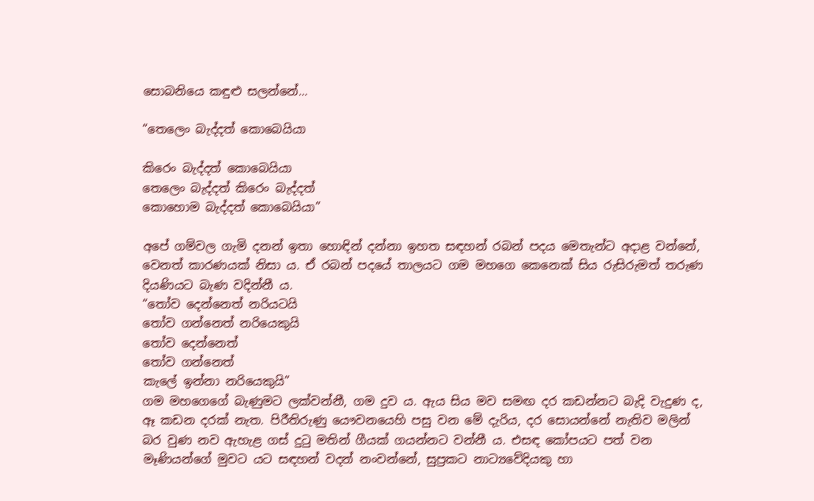සොබනියෙ කඳුළු සලන්නේ...

“තෙලෙං බැද්දත් කොබෙයියා‍

කිරෙං බැද්දත් කොබෙයියා
තෙලෙං බැද්දත් කිරෙං බැද්දත්
කොහොම බැද්දත් කොබෙයියා”

අපේ ගම්වල ගැමි දනන් ඉතා හොඳින් දන්නා ඉහත සඳහන් රබන් පදය මෙතැන්ට අදාළ වන්නේ, වෙනත් කාරණයක් නිසා ය. ඒ රබන් පදයේ තාලයට ගම මහගෙ කෙනෙක් ‍සිය රුසිරුමත් තරුණ දියණියට බැණ වදින්නී ය.
“තෝව දෙන්නෙත් නරියටයි
තෝව ගන්නෙත් නරියෙකුයි
තෝව දෙන්නෙත්
තෝව ගන්නෙත්
කැලේ ඉන්නා නරියෙකුයි”
ගම මහගෙගේ බැණුමට ලක්වන්නී, ගම දුව ය. ඇය සිය මව සමඟ දර කඩන්නට බැදි වැදුණ ද, ඈ කඩන දරක් නැත. පිරීතිරුණු යෞවනයෙහි පසු වන මේ දැරිය, දර සොයන්නේ නැතිව මලින් බර වුණ නව ඇහැළ ගස් දුටු මතින් ගීයක් ගයන්නට වන්නී ය. එසඳ කෝපයට පත් වන මෑණියන්ගේ මුවට යට සඳහන් වදන් නංවන්නේ, සුප්‍රකට නාට්‍යවේදියකු හා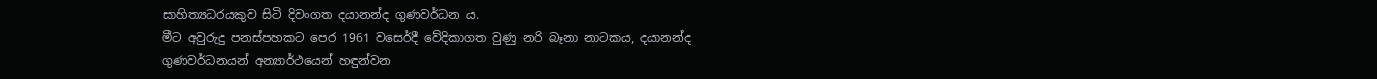සාහිත්‍යධරයකුව සිටි දිවංගත දයානන්ද ගුණවර්ධන ය.
මීට අවුරුදු පනස්පහකට පෙර 1961 වස‍ෙර්දී වේදිකාගත වුණු නරි බෑනා නාටකය, දයානන්ද ගුණවර්ධනයන් අන්‍යාර්ථයෙන් හඳුන්වන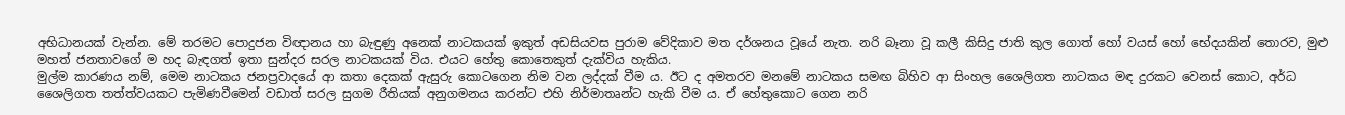අභිධානයක් වැන්න. මේ තරමට පොදුජන විඥානය හා බැඳුණු අනෙක් නාටකයක් ඉකුත් අඩසියවස පුරාම වේදිකාව මත දර්ශනය වූයේ නැත. නරි බෑනා වූ කලී කිසිදු ජාති කුල ගොත් හෝ වයස් හෝ භේදයකින් තොරව, මුළු මහත් ජනතාවගේ ම හද බැඳගත් ඉතා සුන්දර සරල නාටකයක් විය. එයට හේතු කොතෙකුත් දැක්විය හැකිය.
මුල්ම කාරණය නම්, මෙම නාටකය ජනප්‍රවාදයේ ආ කතා දෙකක් ඇසුරු කොටගෙන නිම වන ලද්දක් වීම ය. ඊට ද අමතරව මනමේ නාටකය සමඟ බිහිව ආ සිංහල ශෛලිගත නාටකය මඳ දුරකට වෙනස් කොට, අර්ධ ශෛලිගත තත්ත්වයකට පැමිණවීමෙන් වඩාත් සරල සුගම රීතියක් අනුගමනය කරන්ට එහි නිර්මාතෘන්ට හැකි වීම ය. ඒ හේතුකොට ගෙන නරි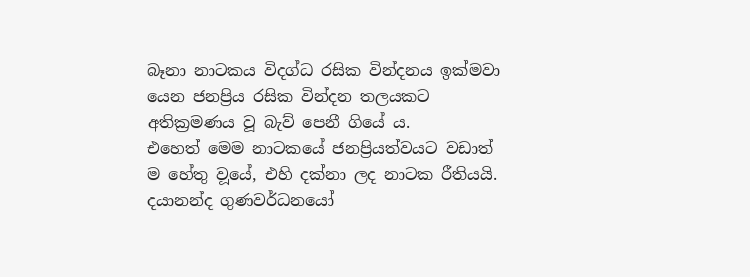බෑනා නාටකය විදග්ධ රසික වින්දනය ඉක්මවා යෙන ජනප්‍රිය රසික වින්දන තලයකට අතික්‍රමණය වූ බැව් පෙනී ගියේ ය.
එහෙත් මෙම නාටකයේ ජනප්‍රියත්වයට වඩාත් ම හේතු ව‍ූයේ, එහි දක්නා ලද නාටක රීතියයි. දයානන්ද ගුණවර්ධනයෝ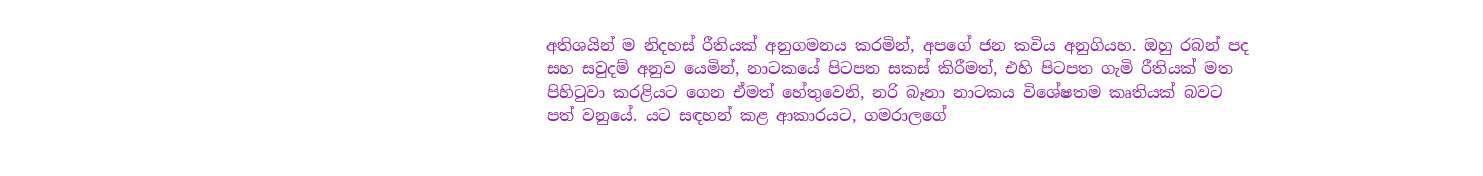අතිශයින් ම නිදහස් රීතියක් අනුගමනය කරමින්, අපගේ ජන කවිය අනුගියහ. ඔහු රබන් පද සහ සවුදම් අනුව යෙමින්, නාටකයේ පිටපත සකස් කිරීමත්, එහි පිටපත ගැමි රීතියක් මත පිහිටුවා කරළියට ගෙන ඒමත් හේතුවෙනි, නරි බෑනා නාටකය විශේෂතම කෘතියක් බවට පත් ‍වනුයේ. යට සඳහන් කළ ආකාරයට, ගමරාලගේ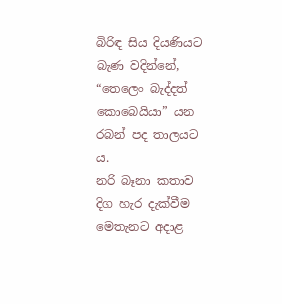බිරිඳ සිය දියණියට බැණ වදින්නේ, “තෙලෙං බැද්දත් කොබෙයියා” යන රබන් පද තාලයට ය.
නරි බෑනා කතාව දිග හැර දැක්වීම මෙතැනට අදාළ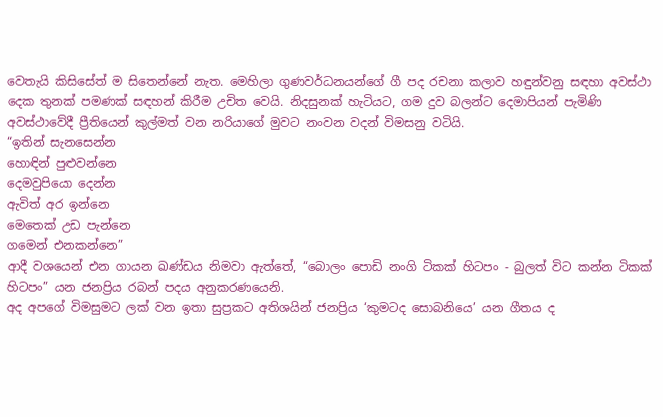වෙතැයි කිසිසේත් ම සිතෙන්නේ නැත. මෙහිලා ගුණවර්ධනයන්ගේ ගී පද රචනා කලාව හඳුන්වනු සඳහා අවස්ථා දෙක තුනක් පමණක් සඳහන් කිරීම උචිත වෙයි. නිදසුනක් හැටියට, ගම දුව බලන්ට දෙමාපියන් පැමිණි අවස්ථාවේදී ප්‍රීතියෙන් කුල්මත් වන නරියාගේ මුවට නංවන වදන් විමසනු වටියි.
“ඉතින් සැනසෙන්න
හොඳින් පුළුවන්නෙ
දෙමවුපියො දෙන්න
ඇවිත් අර ඉන්නෙ
මෙතෙක් උඩ පැන්නෙ
ගමෙන් එනකන්නෙ”
ආදී වශයෙන් එන ගායන ඛණ්ඩය නිමවා ඇත්තේ, “බොලං පොඩි නංගි ටිකක් හිටපං - බුලත් විට කන්න ටිකක් හිටපං” යන ජනප්‍රිය රබන් පදය අනුකරණයෙනි.
අද අපගේ විමසුමට ලක් වන ඉතා සුප්‍රකට අතිශයින් ජනප්‍රිය ‘කුමටද සොබනියෙ’ යන ගීතය ද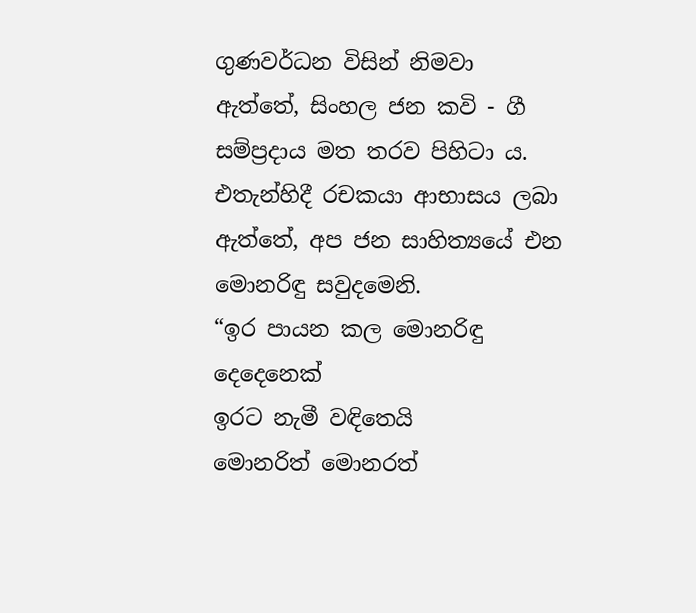ගුණවර්ධන විසින් නිමවා ඇත්තේ, සිංහල ජන කවි - ගී සම්ප්‍රදාය මත තරව පිහිටා ය. එතැන්හිදී රචකයා ආභාසය ලබා ඇත්තේ, අප ජන සාහිත්‍යයේ එන මොනරිඳු සවුදමෙනි.
“ඉර පායන කල මොනරිඳු දෙදෙනෙක්
ඉරට නැමී වඳිතෙයි
මොනරිත් මොනරත්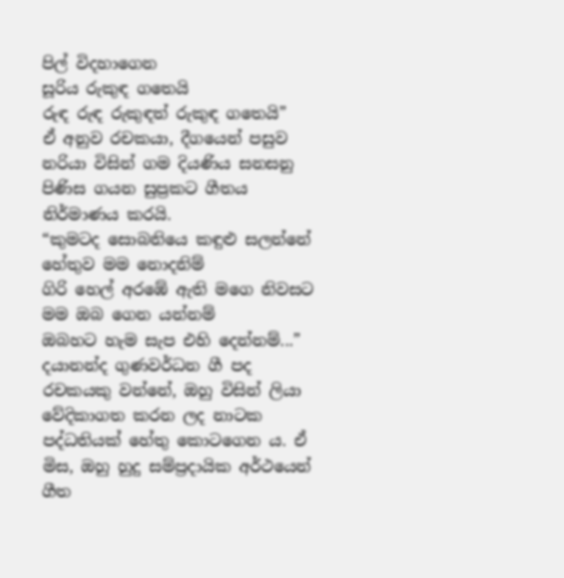පිල් විදහාගෙන
සූරිය රුකුඳ ගතෙයි
රුඳ රුඳ රුකුඳත් රුකුඳ ගතෙයි”
ඒ අනුව රචකයා, දීගයෙන් පසුව නරියා විසින් ගම දියණිය සනසනු පිණිස ගයන සුප්‍රකට ගීතය නිර්මාණය කරයි.
“කුමටද සොබනියෙ කඳුළු සලන්නේ
හේතුව මම නොදනිම්
ගිරි හෙල් අරඹේ ඇති මගෙ නිවසට
මම ඔබ ගෙන යන්නම්
ඔබහට හැම සැප එහි දෙන්නම්...”
දයානන්ද ගුණවර්ධන ගී පද රචකයකු වන්නේ, ඔහු විසින් ලියා වේදිකාගත කරන ලද නාටක පද්ධතියක් හේතු කොටගෙන ය. ඒ මිස, ඔහු හුදු සම්ප්‍රදායික අර්ථයෙන් ගීත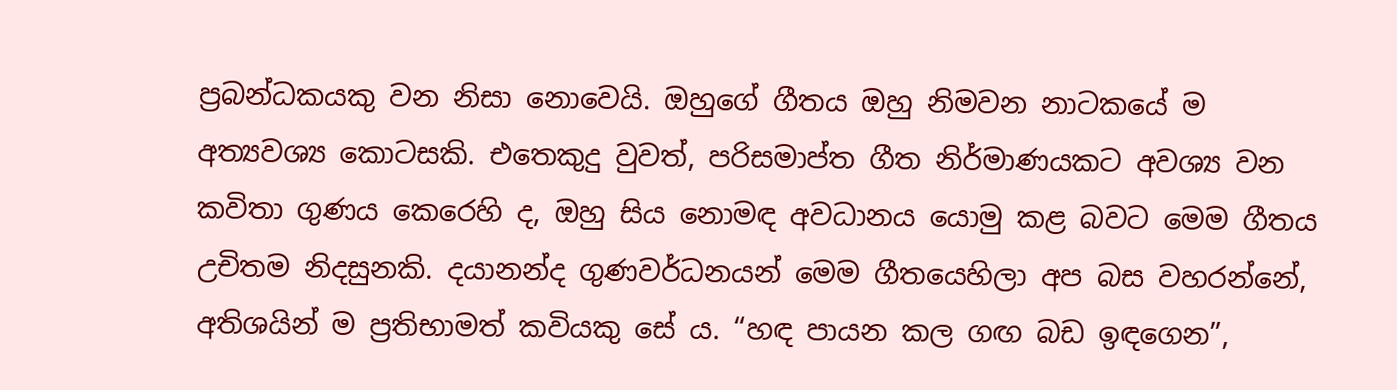ප්‍රබන්ධකයකු වන නිසා නොවෙයි. ඔහුගේ ගීතය ඔහු නිමවන නාටකයේ ම අත්‍යවශ්‍ය කොටසකි. එතෙකුදු වුවත්, පරිසමාප්ත ගීත නිර්මාණයකට අවශ්‍ය වන කවිතා ගුණය කෙරෙහි ද, ඔහු සිය නොමඳ අවධානය යොමු කළ බවට මෙම ගීතය උචිතම නිදසුනකි. දයානන්ද ගුණවර්ධනයන් මෙම ගීතයෙහිලා අප බස වහරන්නේ, අතිශයින් ම ප්‍රතිභාමත් කවියකු සේ ය. “හඳ පායන කල ගඟ බඩ ඉඳගෙන”,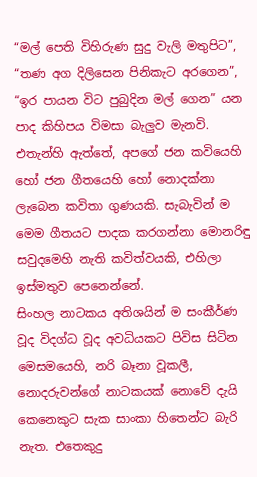“මල් පෙති විහිරුණ සුදු වැලි මතුපිට‍‍”, “තණ අග දිලිසෙන පිනිකැට අරගෙන”, “ඉර පායන විට පුබුදින මල් ගෙන” යන පාද කිහිපය විමසා බැලුව මැනවි. එතැන්හි ඇත්තේ, අපගේ ජන කවියෙහි හෝ ජන ගීතයෙහි හෝ නොදක්නා ලැබෙන කවිතා ගුණයකි. සැබැවින් ම මෙම ගීතයට පාදක කරගන්නා මොනරිඳු සවුදමෙහි නැති කවිත්වයකි, එහිලා ඉස්මතුව පෙනෙන්නේ‍.
සිංහල නාටකය අතිශයින් ම සංකීර්ණ වූද විදග්ධ වූද අවධියකට පිවිස සිටින මෙසමයෙහි, නරි බෑනා වූකලී, නොදරුවන්ගේ නාටකයක් නොවේ දැයි කෙනෙකුට සැක සාංකා හිතෙන්ට බැරි නැත. එතෙකුදු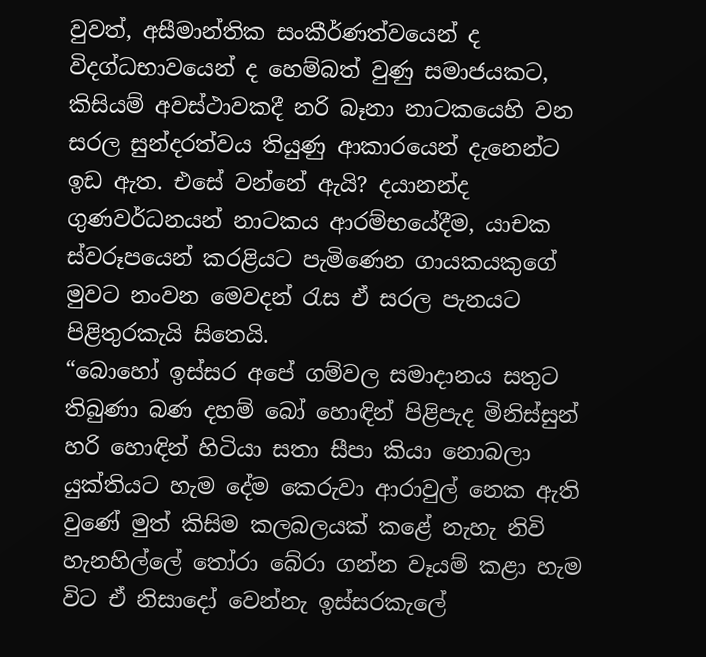වුවත්, අසීමාන්තික සංකීර්ණත්වයෙන් ද විදග්ධභාවයෙන් ද හෙම්බත් වුණු සමාජයකට, කිසියම් අවස්ථාවකදී නරි බෑනා නාටකයෙහි වන සරල සුන්දරත්වය තියුණු ආකාරයෙන් දැනෙන්ට ඉඩ ඇත. එසේ වන්නේ ඇයි? දයානන්ද ගුණවර්ධනයන් නාටකය ආරම්භයේදීම, යාචක ස්වරූපයෙන් කරළියට පැමිණෙන ගායකයකුගේ මුවට නංවන මෙවදන් රැස ඒ සරල පැනයට පිළිතුරකැයි සිතෙයි.
“බොහෝ ඉස්සර අපේ ගම්වල සමාදානය සතුට තිබුණා බණ දහම් බෝ හොඳින් පිළිපැද මිනිස්සුන් හරි හොඳින් හිටියා සතා සීපා කියා නොබලා යුක්තියට හැම දේම කෙරුවා ආරාවුල් නෙක ඇති වුණේ මුත් කිසිම කලබලයක් කළේ නැහැ නිවි හැනහිල්ලේ තෝරා බේරා ගන්න වෑයම් කළා හැම විට ඒ නිසාදෝ වෙන්නැ ඉස්සරකැලේ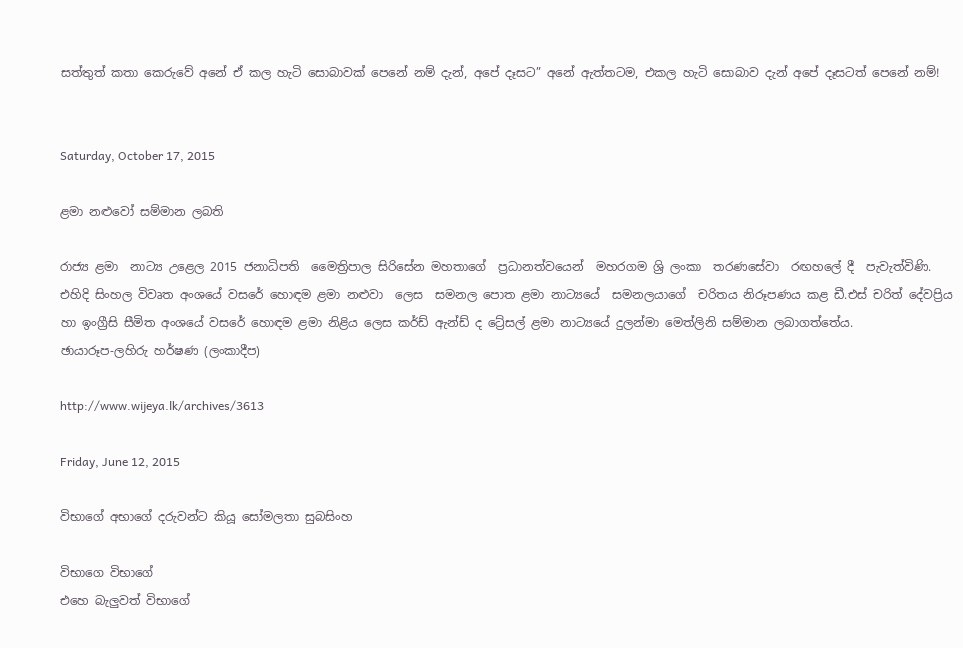සත්තුත් කතා කෙරුවේ අනේ ඒ කල හැටි සොබාවක් පෙනේ නම් දැන්, අපේ දෑසට” අනේ ඇත්තටම, එකල හැටි සොබාව දැන් අපේ දෑසටත් පෙනේ නම්!


Saturday, October 17, 2015

ළමා නළුවෝ සම්මාන ලබති

රාජ්‍ය ළමා  නාට්‍ය උළෙල 2015 ජනාධිපති  මෛත්‍රිපාල සිරිසේන මහතාගේ  ප්‍රධානත්වයෙන්  මහරගම ශ්‍රි ලංකා  තරණසේවා  රඟහලේ දී  පැවැත්විණි.
එහිදි සිංහල විවෘත අංශයේ වසරේ හොඳම ළමා නළුවා  ලෙස  සමනල පොත ළමා නාට්‍යයේ  සමනලයාගේ  චරිතය නිරූපණය කළ ඩී.එස් චරිත් දේවප්‍රිය හා ඉංග්‍රීසි සීමිත අංශයේ වසරේ හොඳම ළමා නිළිය ලෙස කර්ඩ් ඇන්ඩ් ද ට්‍රේසල් ළමා නාට්‍යයේ දුලන්මා මෙත්ලිනි සම්මාන ලබාගත්තේය.
ඡායාරූප-ලහිරු හර්ෂණ (ලංකාදීප)

http://www.wijeya.lk/archives/3613

Friday, June 12, 2015

විභාගේ අභාගේ දරුවන්ට කියූ සෝමලතා සුබසිංහ

විභාගෙ විභාගේ
එහෙ බැලුවත් විභාගේ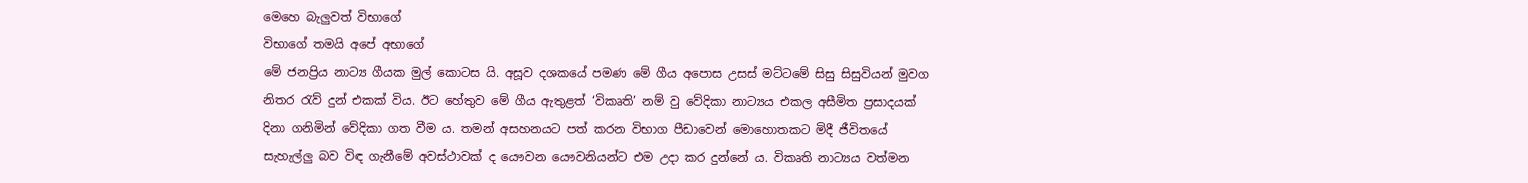මෙහෙ බැලුවත් විභාගේ
විභාගේ තමයි අපේ අභාගේ
මේ ජනප්‍රිය නාට්‍ය ගීයක මුල් කොටස යි. අසූව දශකයේ පමණ මේ ගීය අපොස උසස් මට්ටමේ සිසු සිසුවියන් මුවග නිතර රැව් දුන් එකක් විය. ඊට හේතුව මේ ගීය ඇතුළත් ‘විකෘති’ නම් වු වේදිකා නාට්‍යය එකල අසීමිත ප්‍රසාදයක් දිනා ගනිමින් වේදිකා ගත වීම ය. තමන් අසහනයට පත් කරන විභාග පීඩාවෙන් මොහොතකට මිදී ජීවිතයේ සැහැල්ලු බව විඳ ගැනීමේ අවස්ථාවක් ද යෞවන යෞවනියන්ට එම උදා කර දුන්නේ ය. විකෘති නාට්‍යය වත්මන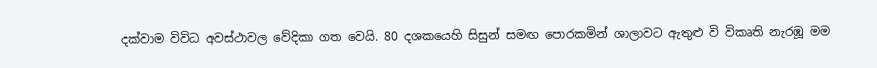දක්වාම විවිධ අවස්ථාවල වේදිකා ගත වෙයි. 80 දශකයෙහි සිසුන් සමඟ පොරකමින් ශාලාවට ඇතුළු වි විකෘති නැරඹූ මම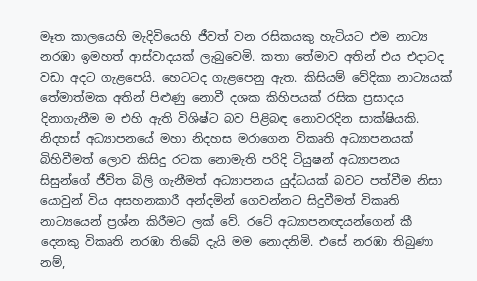මෑත කාලයෙහි මැදිවියෙහි ජීවත් වන රසිකයකු හැටියට එම නාට්‍ය නරඹා ඉමහත් ආස්වාදයක් ලැබුවෙමි. කතා තේමාව අතින් එය එදාටද වඩා අදට ගැළපෙයි. හෙටටද ගැළපෙනු ඇත. කිසියම් වේදිකා නාට්‍යයක් තේමාත්මක අතින් පිළුණු නොවී දශක කිහිපයක් රසික ප්‍රසාදය දිනාගැනීම ම එහි ඇති විශිෂ්ට බව පිළිබඳ නොවරදින සාක්ෂියකි.
නිදහස් අධ්‍යාපනයේ මහා නිදහස මරාගෙන විකෘති අධ්‍යාපනයක් බිහිවීමත් ලොව කිසිදු රටක නොමැති පරිදි ටියුෂන් අධ්‍යාපනය සිසුන්ගේ ජීවිත බිලි ගැනීමත් අධ්‍යාපනය යුද්ධයක් බවට පත්වීම නිසා යොවුන් විය අසහනකාරී අන්දමින් ගෙවන්නට සිදුවීමත් විකෘති නාට්‍යයෙන් ප්‍රශ්න කිරීමට ලක් වේ. රටේ අධ්‍යාපනඥයන්ගෙන් කී දෙනකු විකෘති නරඹා තිබේ දැයි මම නොදනිමි. එසේ නරඹා තිබුණා නම්,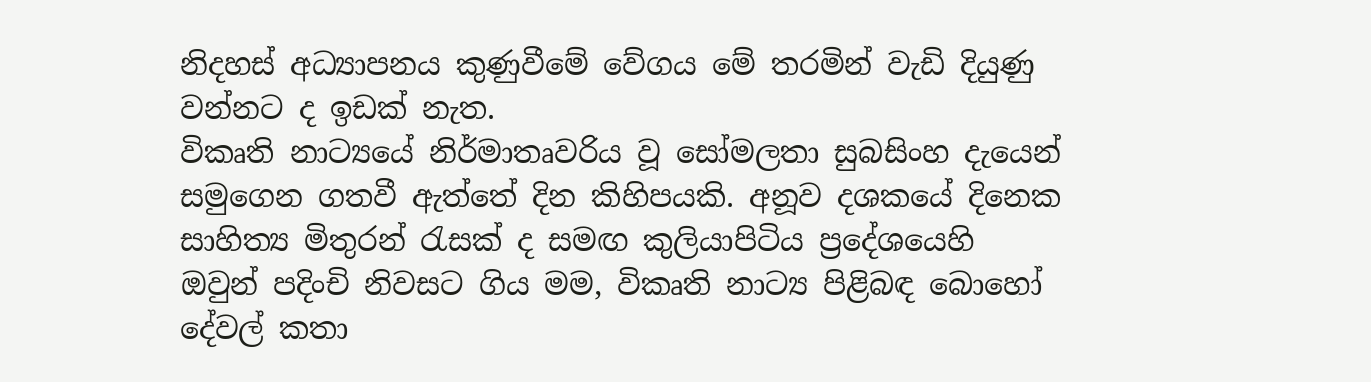නිදහස් අධ්‍යාපනය කුණුවීමේ වේගය මේ තරමින් වැඩි දියුණු වන්නට ද ඉඩක් නැත.
විකෘති නාට්‍යයේ නිර්මාතෘවරිය වූ සෝමලතා සුබසිංහ දැයෙන් සමුගෙන ගතවී ඇත්තේ දින කිහිපයකි. අනූව දශකයේ දිනෙක සාහිත්‍ය මිතුරන් රැසක් ද සමඟ කුලියාපිටිය ප්‍රදේශයෙහි ඔවුන් පදිංචි නිවසට ගිය මම, විකෘති නාට්‍ය පිළිබඳ බොහෝ දේවල් කතා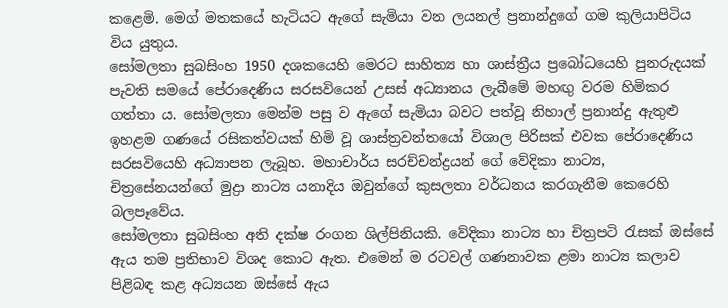කළෙමි. ම‍ෙග් මතකයේ හැටියට ඇගේ සැමියා වන ලයනල් ප්‍රනාන්දුගේ ගම කුලියාපිටිය විය යුතුය.
සෝමලතා සුබසිංහ 1950 දශකයෙහි මෙරට සාහිත්‍ය හා ශාස්ත්‍රීය ප්‍රබෝධයෙහි පුනරුදයක් පැවති සමයේ පේරාදෙණිය සරසවියෙන් උසස් අධ්‍යානය ලැබීමේ මහඟු වරම හිමිකර ගත්තා ය. සෝමලතා මෙන්ම පසු ව ඇගේ සැමියා බවට පත්වූ නිහාල් ප්‍රනාන්දු ඇතුළු ඉහළම ගණයේ රසිකත්වයක් හිමි වූ ශාස්ත්‍රවන්තයෝ විශාල පිරිසක් එවක පේරාදෙණිය සරසවියෙහි අධ්‍යාපන ලැබූහ. මහාචාර්ය සරච්චන්ද්‍රයන් ගේ වේදිකා නාට්‍ය, චිත්‍රසේනයන්ගේ මුද්‍රා නාට්‍ය යනාදිය ඔවුන්ගේ කුසලතා වර්ධනය කරගැනීම කෙරෙහි බලපෑවේය.
සෝමලතා සුබසිංහ අති දක්ෂ රංගන ශිල්පිනියකි. වේදිකා නාට්‍ය හා චිත්‍රපටි රැසක් ඔස්සේ ඇය තම ප්‍රතිභාව විශද කොට ඇත. එමෙන් ම රටවල් ගණනාවක ළමා නාට්‍ය කලාව පිළිබඳ කළ අධ්‍යයන ඔස්සේ ඇය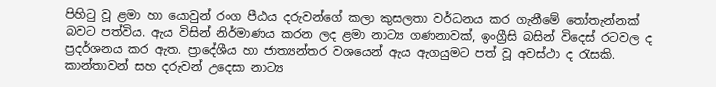පිහිටු වූ ළමා හා යොවුන් රංග පීඨය දරුවන්ගේ කලා කුසලතා වර්ධනය කර ගැනීමේ තෝතැන්නක් බවට පත්විය. ඇය විසින් නිර්මාණය කරන ලද ළමා නාට්‍ය ගණනාවක්, ඉංග්‍රීසි බසින් විදෙස් රටවල ද ප්‍රදර්ශනය කර ඇත. ප්‍රාදේශීය හා ජාත්‍යන්තර වශයෙන් ඇය ඇගයුමට පත් වූ අවස්ථා ද රැසකි. කාන්තාවන් සහ දරුවන් උදෙසා නාට්‍ය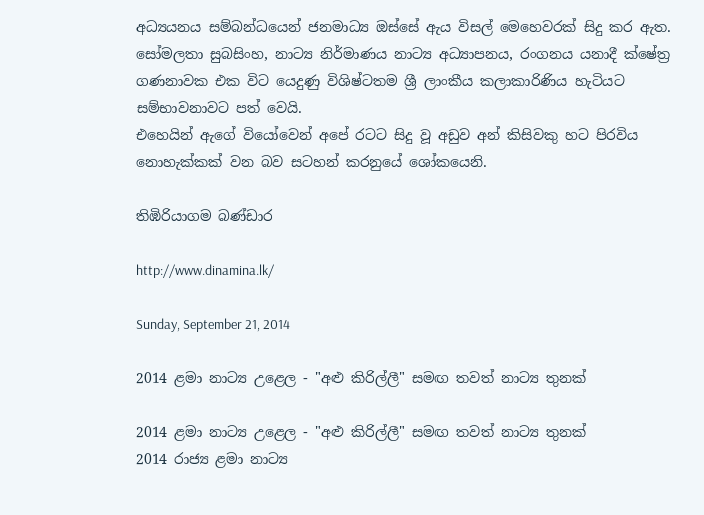අධ්‍යයනය සම්බන්ධයෙන් ජනමාධ්‍ය ඔස්සේ ඇය විසල් මෙහෙවරක් සිදු කර ඇත.
සෝමලතා සුබසිංහ, නාට්‍ය නිර්මාණය නාට්‍ය අධ්‍යාපනය, රංගනය යනාදී ක්ෂේත්‍ර ගණනාවක එක විට යෙදුණු විශිෂ්ටතම ශ්‍රී ලාංකීය කලාකාරිණිය හැටියට සම්භාවනාවට පත් වෙයි.
එහෙයින් ඇගේ වියෝවෙන් අපේ රටට සිදු වූ අඩුව අන් කිසිවකු හට පිරවිය නොහැක්කක් වන බව සටහන් කරනුයේ ශෝකයෙනි.

තිඹිරියාගම බණ්ඩාර

http://www.dinamina.lk/

Sunday, September 21, 2014

2014 ළමා නාට්‍ය උළෙල - "අළු කිරිල්ලී" සමඟ තවත් නාට්‍ය තුනක්

2014 ළමා නාට්‍ය උළෙල - "අළු කිරිල්ලී" සමඟ තවත් නාට්‍ය තුනක්
2014 රාජ්‍ය ළමා නාට්‍ය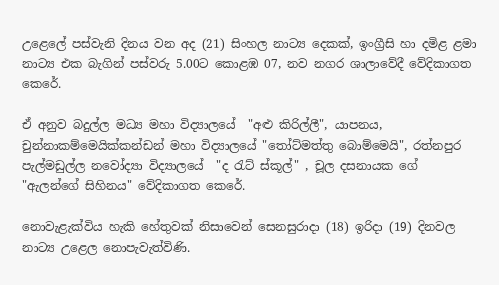උළෙලේ පස්වැනි දිනය වන අද (21) සිංහල නාට්‍ය දෙකක්, ඉංග්‍රීසි හා දමිළ ළමා නාට්‍ය එක බැගින් පස්වරු 5.00ට කොළඹ 07, නව නගර ශාලාවේදී වේදිකාගත කෙරේ.

ඒ අනුව බදුල්ල මධ්‍ය මහා විද්‍යාලයේ  "අළු කිරිල්ලී", යාපනය, චුන්නාකම්මෙයික්කන්ඩන් මහා විද්‍යාලයේ "තෝට්මත්තු බොම්මෙයි", රත්නපුර පැල්මඩුල්ල නවෝද්‍යා විද්‍යාලයේ  "ද රැට් ස්කූල්" , චූල දසනායක ගේ "ඇලන්ගේ සිහිනය" වේදිකාගත කෙරේ.

නොවැළැක්විය හැකි හේතුවක් නිසාවෙන් සෙනසුරාදා (18) ඉරිදා (19) දිනවල නාට්‍ය උළෙල නොපැවැත්විණි.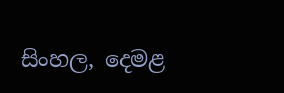සිංහල, දෙමළ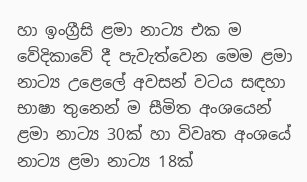හා ඉංග්‍රීසි ළමා නාට්‍ය එක ම වේදිකාවේ දී පැවැත්වෙන මෙම ළමා නාට්‍ය උළෙලේ අවසන් වටය සඳහා භාෂා තුනෙන් ම සීමිත අංශයෙන් ළමා නාට්‍ය 30ක් හා විවෘත අංශයේ නාට්‍ය ළමා නාට්‍ය 18ක්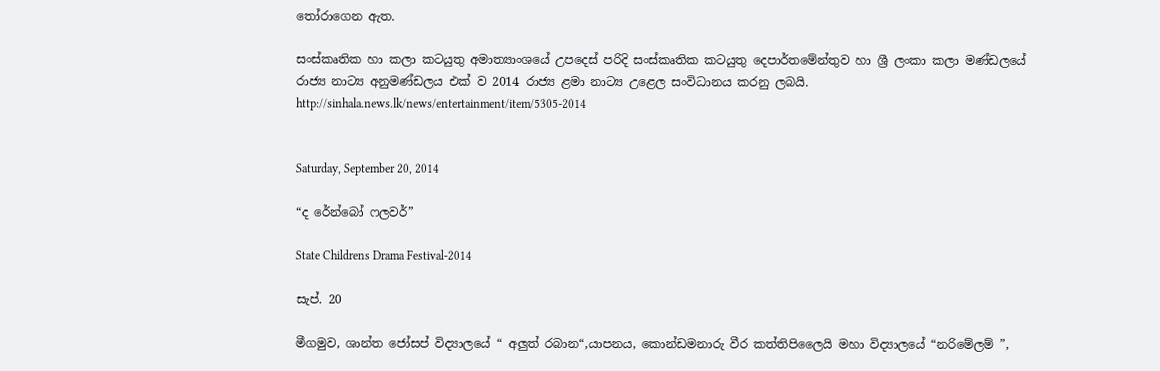තෝරාගෙන ඇත.

සංස්කෘතික හා කලා කටයුතු අමාත්‍යාංශයේ උපදෙස් පරිදි සංස්කෘතික කටයුතු දෙපාර්තමේන්තුව හා ශ්‍රී ලංකා කලා මණ්ඩලයේ රාජ්‍ය නාට්‍ය අනුමණ්ඩලය එක් ව 2014 රාජ්‍ය ළමා නාට්‍ය උළෙල සංවිධානය කරනු ලබයි.
http://sinhala.news.lk/news/entertainment/item/5305-2014


Saturday, September 20, 2014

“ද රේන්බෝ ෆලවර්”

State Childrens Drama Festival-2014

සැප්. 20

මීගමුව, ශාන්ත ජෝසප් විද්‍යාලයේ “ අලුත් රබාන“,යාපනය, කොන්ඩමනාරු වීර කත්තිපිලෛයි මහා විද්‍යාලයේ “නරිමේලම් ”,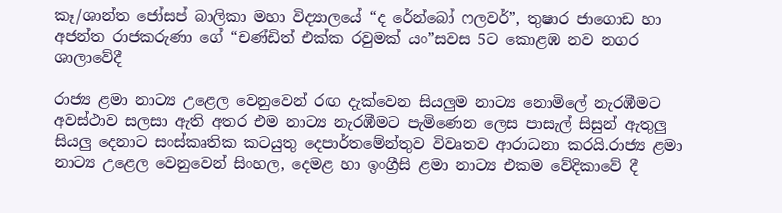කෑ/ශාන්ත ජෝසප් බාලිකා මහා විද්‍යාලයේ “ද රේන්බෝ ෆලවර්”, තුෂාර ජාගොඩ හා අජන්ත රාජකරුණා ගේ “චණ්ඩිත් එක්ක රවුමක් යං”සවස 5ට කොළඹ නව නගර ශාලාවේදී

රාජ්‍ය ළමා නාට්‍ය උළෙල වෙනුවෙන් රඟ දැක්වෙන සියලුම නාට්‍ය නොමිලේ නැරඹීමට අවස්ථාව සලසා ඇති අතර එම නාට්‍ය නැරඹීමට පැ‍මිණෙන ලෙස පාසැල් සිසුන් ඇතුලු සියලු දෙනාට සංස්කෘතික කටයුතු දෙපාර්තමේන්තුව විවෘතව ආරාධනා කරයි.රාජ්‍ය ළමා නාට්‍ය උළෙල වෙනුවෙන් සිංහල, දෙමළ හා ඉංග්‍රීසි ළමා නාට්‍ය එකම වේදිකාවේ දී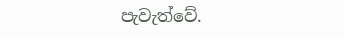පැවැත්වේ.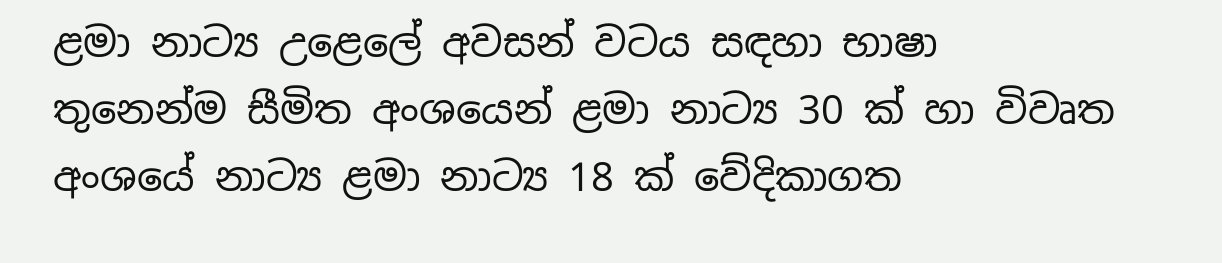ළමා නාට්‍ය උළෙලේ අවසන් වටය සඳහා භාෂා තුනෙන්ම සීමිත අංශයෙන් ළමා නාට්‍ය 30 ක් හා විවෘත අංශයේ නාට්‍ය ළමා නාට්‍ය 18 ක් වේදිකාගත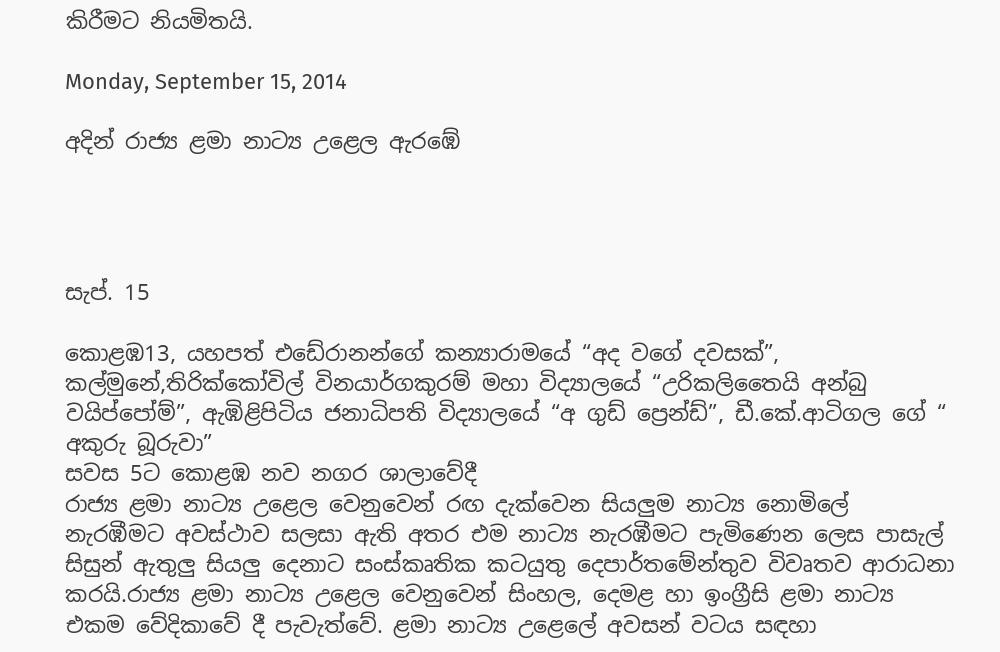කිරීමට නියමිතයි.

Monday, September 15, 2014

අදින් රාජ්‍ය ළමා නාට්‍ය උළෙල ඇරඹේ




සැප්. 15

කොළඹ13, යහපත් එඩේරානන්ගේ කන්‍යාරාමයේ “අද වගේ දවසක්”, කල්මුනේ,තිරික්කෝවිල් විනයාර්ගකුරම් මහා විද්‍යාලයේ “උරිකලිතෛයි අන්බු වයිප්පෝම්”, ඇඹිළිපිටිය ජනාධිපති විද්‍යාලයේ “අ ගුඩ් ‍ප්‍රෙන්ඩ්”, ඩී.කේ.ආටිගල ගේ “ අකුරු බූරුවා”
සවස 5ට කොළඹ නව නගර ශාලාවේදී
රාජ්‍ය ළමා නාට්‍ය උළෙල වෙනුවෙන් රඟ දැක්වෙන සියලුම නාට්‍ය නොමිලේ නැරඹීමට අවස්ථාව සලසා ඇති අතර එම නාට්‍ය නැරඹීමට පැ‍මිණෙන ලෙස පාසැල් සිසුන් ඇතුලු සියලු දෙනාට සංස්කෘතික කටයුතු දෙපාර්තමේන්තුව විවෘතව ආරාධනා කරයි.රාජ්‍ය ළමා නාට්‍ය උළෙල වෙනුවෙන් සිංහල, දෙමළ හා ඉංග්‍රීසි ළමා නාට්‍ය එකම වේදිකාවේ දී පැවැත්වේ. ළමා නාට්‍ය උළෙලේ අවසන් වටය සඳහා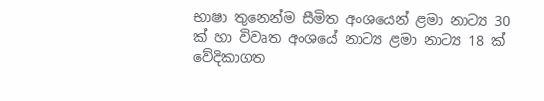භාෂා තුනෙන්ම සීමිත අංශයෙන් ළමා නාට්‍ය 30 ක් හා විවෘත අංශයේ නාට්‍ය ළමා නාට්‍ය 18 ක් වේදිකාගත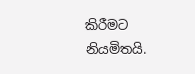කිරීමට නියමිතයි.